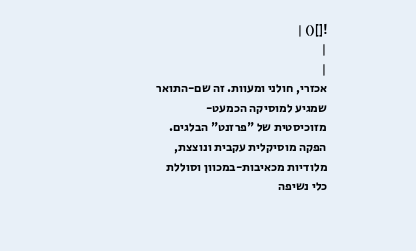![]() |
|
|
אכזרי, חולני ומעוות. זה שם-התואר שמגיע למוסיקה הכמעט-מזוכיסטית של "פרזנט" הבלגים. הפקה מוסיקלית עקבית ונוצצת, מלודיות מכאיבות-במכוון וסוללת כלי נשיפה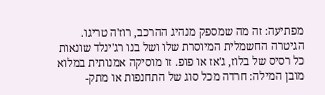מפתיעה: זה מה שמספק מנהיג ההרכב, רוז'ה טריגו. הגיטרה החשמלית המיוסרת שלו ושל בנו רג'ינלד שונאות כל רסיס של בלוז, ג'אז או פופ. זו מוסיקה אמנותית במלוא מובן המילה: חרדה מכל סוג של התחנפות או מתק-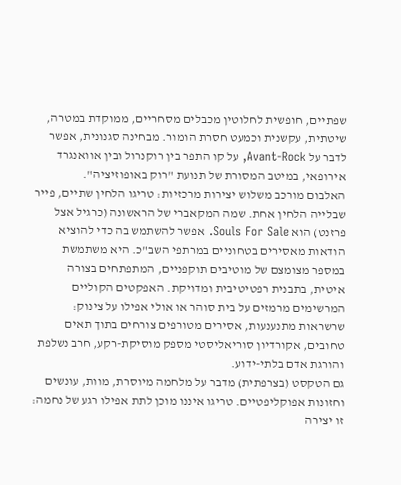שפתיים, חופשית לחלוטין מכבלים מסחריים, ממוקדת במטרה, שיטתית, עקשנית וכמעט חסרת הומור. מבחינה סגנונית, אפשר לדבר על Avant-Rock, על קו התפר בין רוקנרול ובין אוואנגרד אירופאי, במיטב המסורת של תנועת "רוק באופוזיציה".
האלבום מורכב משלוש יצירות מרכזיות: טריגו הלחין שתיים, פייר שבלייה הלחין אחת. שמה המקאברי של הראשונה (כרגיל אצל פרזנט) הוא Souls For Sale. אפשר להשתמש בה כדי להוציא הודאות מאסירים בטחוניים במרתפי השב"כ. היא משתמשת במספר מצומצם של מוטיבים תוקפניים, המתפתחים בצורה איטית, בתבנית רפטיטיבית ומדויקת. האפקטים הקוליים המרשימים מרמזים על בית סוהר או אולי אפילו על צינוק: שרשראות מתנענעות, אסירים מטורפים צורחים בתוך תאים טחובים, אקורדיון סוריאליסטי מספק מוסיקת-רקע, חרב נשלפת והורגת אדם בלתי-ידוע.
גם הטקסט (בצרפתית) מדבר על מלחמה מיוסרת, מוות, עונשים וחזונות אפוקליפטיים. טריגו איננו מוכן לתת אפילו רגע של נחמה: זו יצירה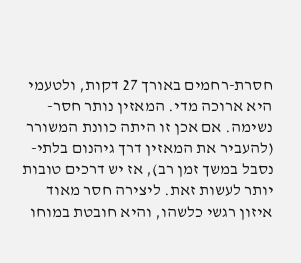חסרת-רחמים באורך 27 דקות, ולטעמי היא ארוכה מדי. המאזין נותר חסר-נשימה. אם אכן זו היתה כוונת המשורר (להעביר את המאזין דרך גיהנום בלתי-נסבל במשך זמן רב), אז יש דרכים טובות יותר לעשות זאת. ליצירה חסר מאוד איזון רגשי כלשהו, והיא חובטת במוחו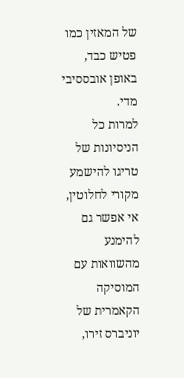של המאזין כמו פטיש כבד, באופן אובססיבי מדי.
למרות כל הניסיונות של טריגו להישמע מקורי לחלוטין, אי אפשר גם להימנע מהשוואות עם המוסיקה הקאמרית של יוניברס זירו,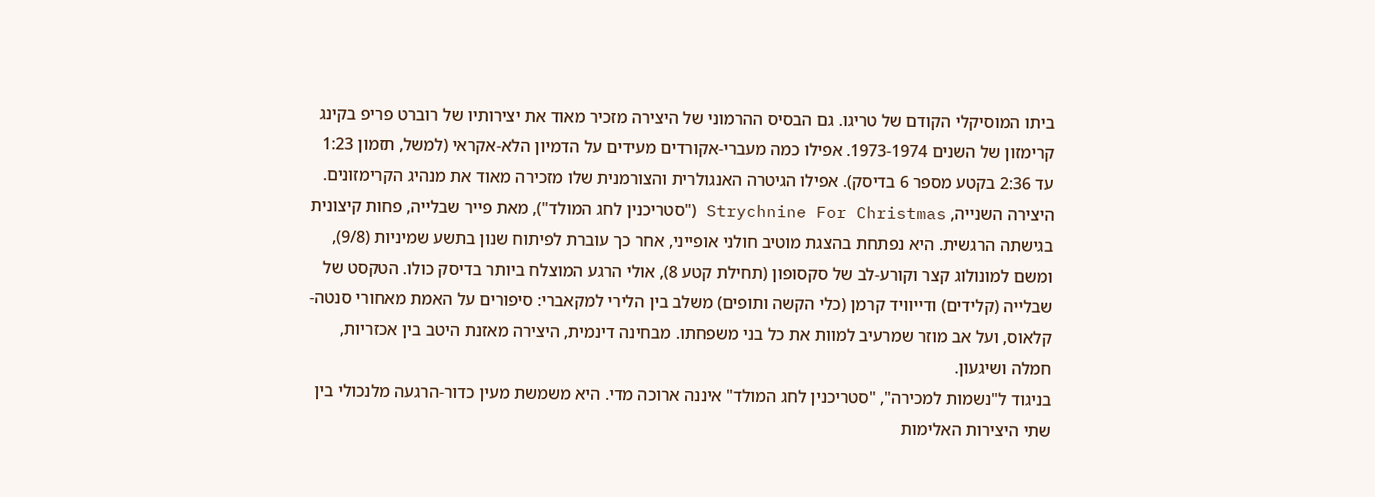ביתו המוסיקלי הקודם של טריגו. גם הבסיס ההרמוני של היצירה מזכיר מאוד את יצירותיו של רוברט פריפ בקינג קרימזון של השנים 1973-1974. אפילו כמה מעברי-אקורדים מעידים על הדמיון הלא-אקראי (למשל, תזמון 1:23 עד 2:36 בקטע מספר 6 בדיסק). אפילו הגיטרה האנגולרית והצורמנית שלו מזכירה מאוד את מנהיג הקרימזונים.
היצירה השנייה, Strychnine For Christmas ("סטריכנין לחג המולד"), מאת פייר שבלייה, פחות קיצונית בגישתה הרגשית. היא נפתחת בהצגת מוטיב חולני אופייני, אחר כך עוברת לפיתוח שנון בתשע שמיניות (9/8), ומשם למונולוג קצר וקורע-לב של סקסופון (תחילת קטע 8), אולי הרגע המוצלח ביותר בדיסק כולו. הטקסט של שבלייה (קלידים) ודייוויד קרמן (כלי הקשה ותופים) משלב בין הלירי למקאברי: סיפורים על האמת מאחורי סנטה-קלאוס, ועל אב מוזר שמרעיב למוות את כל בני משפחתו. מבחינה דינמית, היצירה מאזנת היטב בין אכזריות, חמלה ושיגעון.
בניגוד ל"נשמות למכירה", "סטריכנין לחג המולד" איננה ארוכה מדי. היא משמשת מעין כדור-הרגעה מלנכולי בין שתי היצירות האלימות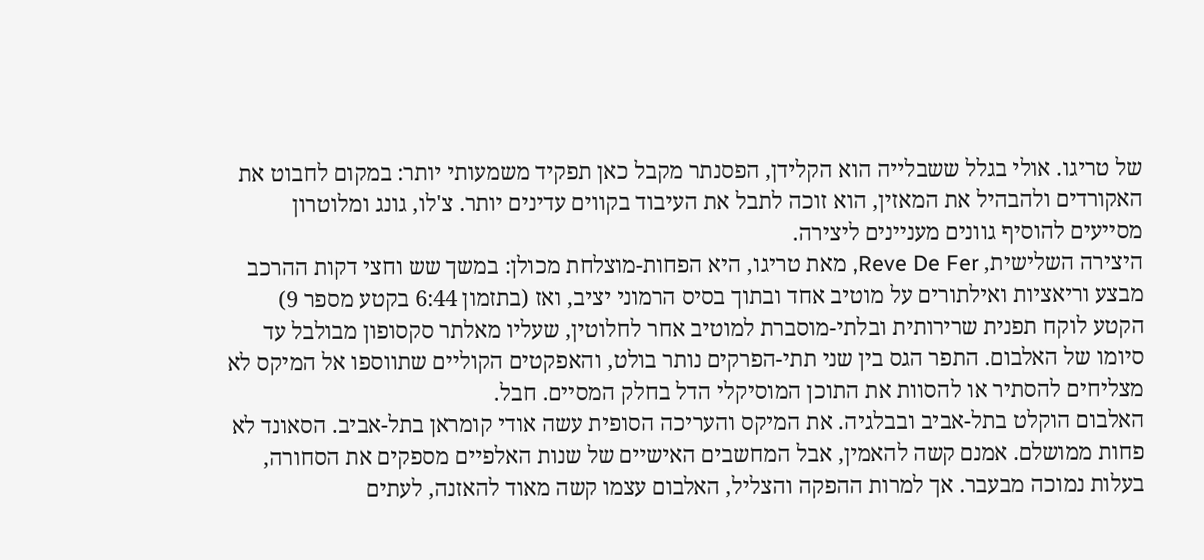של טריגו. אולי בגלל ששבלייה הוא הקלידן, הפסנתר מקבל כאן תפקיד משמעותי יותר: במקום לחבוט את האקורדים ולהבהיל את המאזין, הוא זוכה לתבל את העיבוד בקווים עדינים יותר. צ'לו, גונג ומלוטרון מסייעים להוסיף גוונים מעניינים ליצירה.
היצירה השלישית, Reve De Fer, מאת טריגו, היא הפחות-מוצלחת מכולן: במשך שש וחצי דקות ההרכב מבצע וריאציות ואילתורים על מוטיב אחד ובתוך בסיס הרמוני יציב, ואז (בתזמון 6:44 בקטע מספר 9) הקטע לוקח תפנית שרירותית ובלתי-מוסברת למוטיב אחר לחלוטין, שעליו מאלתר סקסופון מבולבל עד סיומו של האלבום. התפר הגס בין שני תתי-הפרקים נותר בולט, והאפקטים הקוליים שתווספו אל המיקס לא מצליחים להסתיר או להסוות את התוכן המוסיקלי הדל בחלק המסיים. חבל.
האלבום הוקלט בתל-אביב ובבלגיה. את המיקס והעריכה הסופית עשה אודי קומראן בתל-אביב. הסאונד לא פחות ממושלם. אמנם קשה להאמין, אבל המחשבים האישיים של שנות האלפיים מספקים את הסחורה, בעלות נמוכה מבעבר. אך למרות ההפקה והצליל, האלבום עצמו קשה מאוד להאזנה, לעתים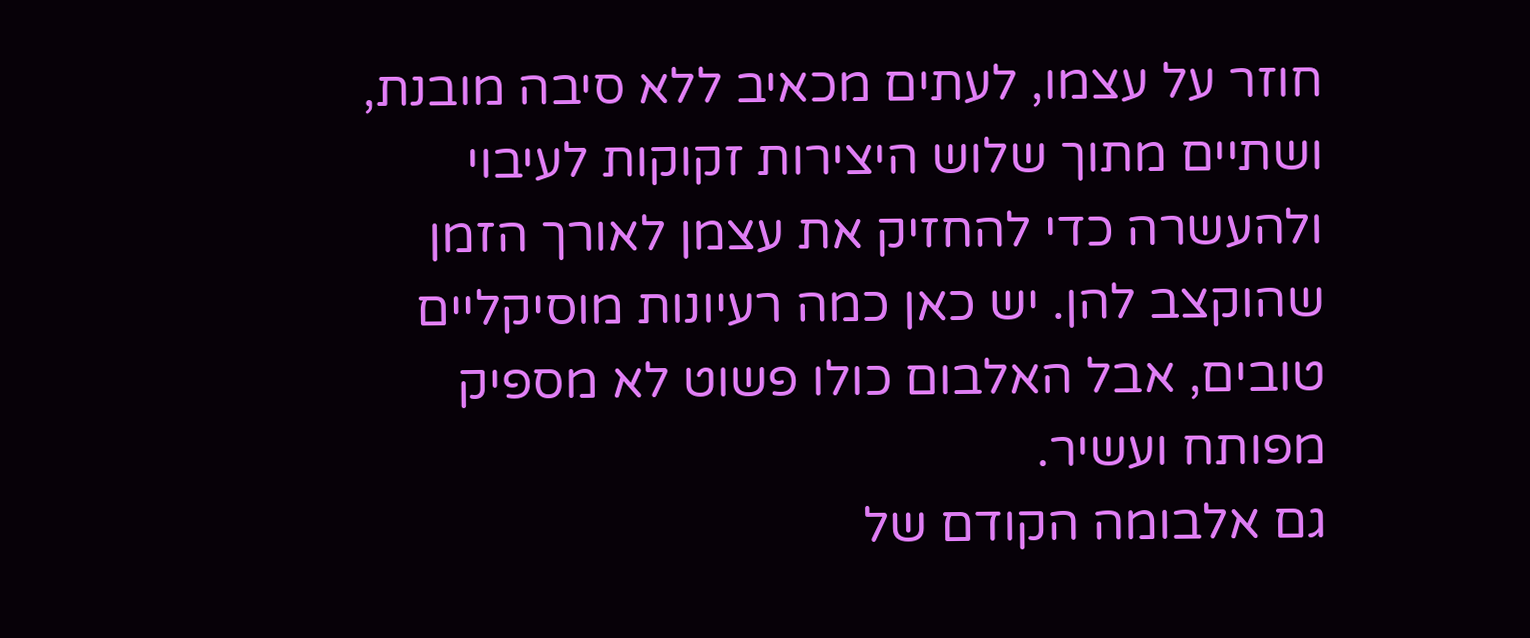חוזר על עצמו, לעתים מכאיב ללא סיבה מובנת, ושתיים מתוך שלוש היצירות זקוקות לעיבוי ולהעשרה כדי להחזיק את עצמן לאורך הזמן שהוקצב להן. יש כאן כמה רעיונות מוסיקליים טובים, אבל האלבום כולו פשוט לא מספיק מפותח ועשיר.
גם אלבומה הקודם של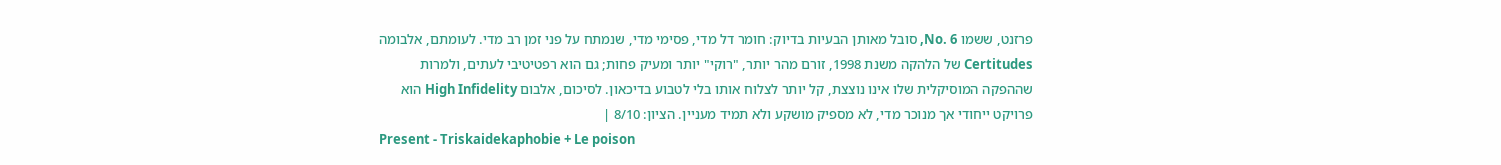פרזנט, ששמו No. 6, סובל מאותן הבעיות בדיוק: חומר דל מדי, פסימי מדי, שנמתח על פני זמן רב מדי. לעומתם, אלבומה Certitudes של הלהקה משנת 1998, זורם מהר יותר, "רוקי" יותר ומעיק פחות; גם הוא רפטיטיבי לעתים, ולמרות שההפקה המוסיקלית שלו אינו נוצצת, קל יותר לצלוח אותו בלי לטבוע בדיכאון. לסיכום, אלבום High Infidelity הוא פרויקט ייחודי אך מנוכר מדי, לא מספיק מושקע ולא תמיד מעניין. הציון: 8/10 |
Present - Triskaidekaphobie + Le poison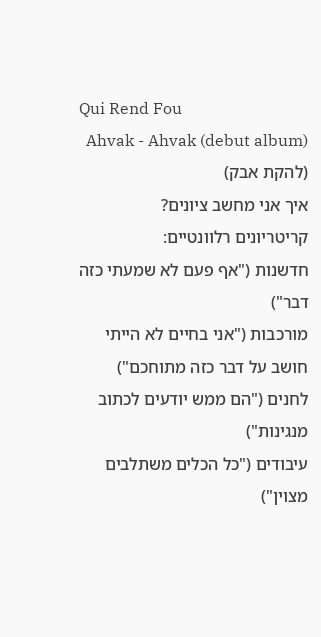Qui Rend Fou
Ahvak - Ahvak (debut album) (להקת אבק)
איך אני מחשב ציונים?
קריטריונים רלוונטיים:
חדשנות ("אף פעם לא שמעתי כזה דבר")
מורכבות ("אני בחיים לא הייתי חושב על דבר כזה מתוחכם")
לחנים ("הם ממש יודעים לכתוב מנגינות")
עיבודים ("כל הכלים משתלבים מצוין")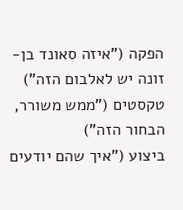הפקה ("איזה סאונד בן-זונה יש לאלבום הזה")
טקסטים ("ממש משורר, הבחור הזה")
ביצוע ("איך שהם יודעים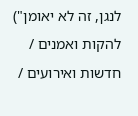לנגן, זה לא יאומן")
להקות ואמנים / חדשות ואירועים /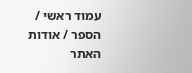עמוד ראשי / הספר / אודות האתר